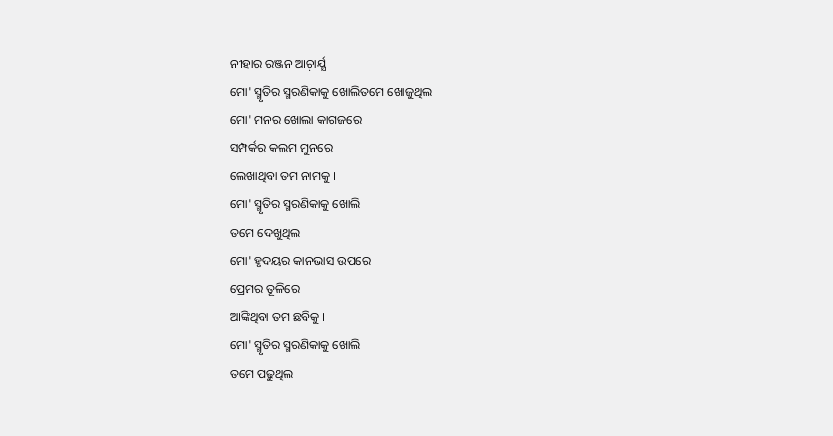ନୀହାର ରଞ୍ଜନ ଆଚ଼ାର୍ଯ୍ଯ
ମୋ' ସ୍ମୃତିର ସ୍ମରଣିକାକୁ ଖୋଲିତମେ ଖୋଜୁଥିଲ
ମୋ' ମନର ଖୋଲା କାଗଜରେ
ସମ୍ପର୍କର କଲମ ମୁନରେ
ଲେଖାଥିବା ତମ ନାମକୁ ।
ମୋ' ସ୍ମୃତିର ସ୍ମରଣିକାକୁ ଖୋଲି
ତମେ ଦେଖୁଥିଲ
ମୋ' ହୃଦୟର କାନଭାସ ଉପରେ
ପ୍ରେମର ତୂଳିରେ
ଆଙ୍କିଥିବା ତମ ଛବିକୁ ।
ମୋ' ସ୍ମୃତିର ସ୍ମରଣିକାକୁ ଖୋଲି
ତମେ ପଢୁଥିଲ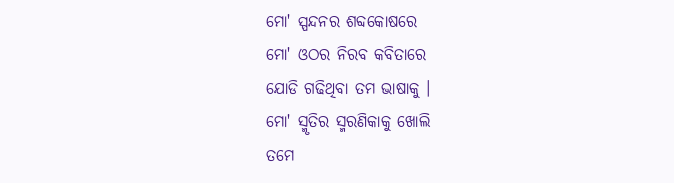ମୋ' ସ୍ପନ୍ଦନର ଶବ୍ଦକୋଷରେ
ମୋ' ଓଠର ନିରବ କବିତାରେ
ଯୋଡି ଗଢିଥିବା ତମ ଭାଷାକୁ ।
ମୋ' ସ୍ମୃତିର ସ୍ମରଣିକାକୁ ଖୋଲି
ତମେ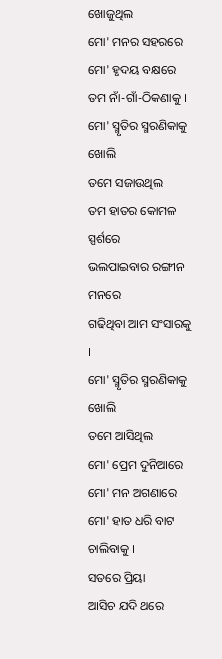ଖୋଜୁଥିଲ
ମୋ' ମନର ସହରରେ
ମୋ' ହୃଦୟ ବକ୍ଷରେ
ତମ ନାଁ-ଗାଁ-ଠିକଣାକୁ ।
ମୋ' ସ୍ମୃତିର ସ୍ମରଣିକାକୁ ଖୋଲି
ତମେ ସଜାଉଥିଲ
ତମ ହାତର କୋମଳ ସ୍ପର୍ଶରେ
ଭଲପାଇବାର ରଙ୍ଗୀନ ମନରେ
ଗଢିଥିବା ଆମ ସଂସାରକୁ ।
ମୋ' ସ୍ମୃତିର ସ୍ମରଣିକାକୁ ଖୋଲି
ତମେ ଆସିଥିଲ
ମୋ' ପ୍ରେମ ଦୁନିଆରେ
ମୋ' ମନ ଅଗଣାରେ
ମୋ' ହାତ ଧରି ବାଟ ଚାଲିବାକୁ ।
ସତରେ ପ୍ରିୟା
ଆସିଚ ଯଦି ଥରେ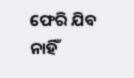ଫେରି ଯିବ ନାହିଁ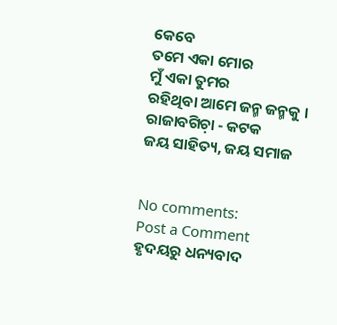କେବେ
ତମେ ଏକା ମୋର
ମୁଁ ଏକା ତୁମର
ରହିଥିବା ଆମେ ଜନ୍ମ ଜନ୍ମକୁ ।
ରାଜାବଗିଚ଼ା - କଟକ
ଜୟ ସାହିତ୍ୟ, ଜୟ ସମାଜ


No comments:
Post a Comment
ହୃଦୟରୁ ଧନ୍ୟବାଦ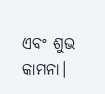ଏବଂ ଶୁଭ କାମନା।